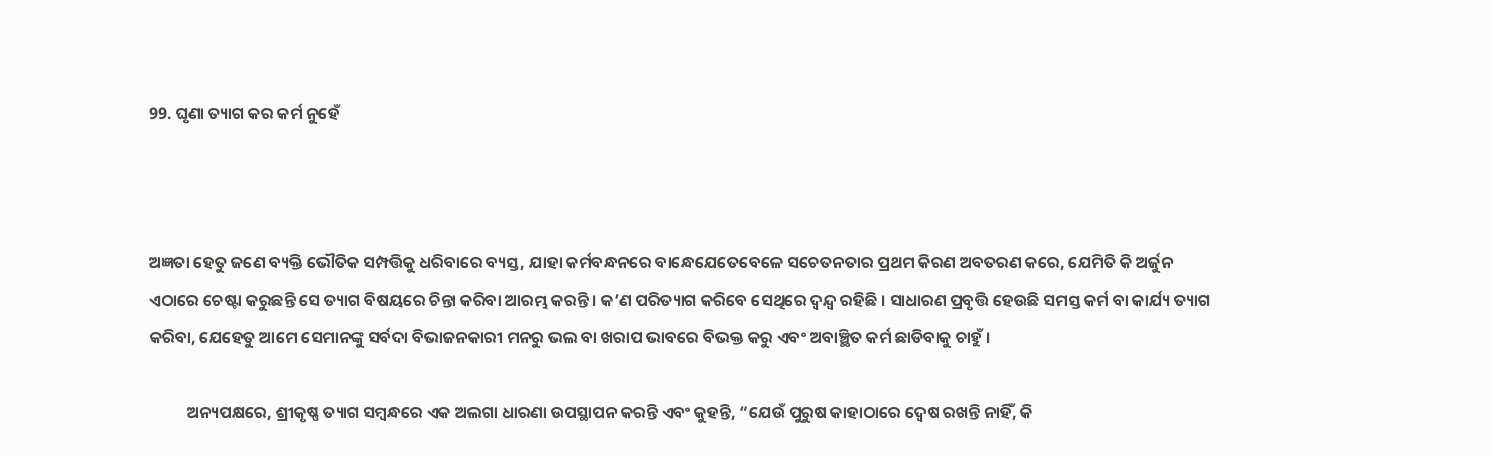99. ଘୃଣା ତ୍ୟାଗ କର କର୍ମ ନୁହେଁ



ଅଜ୍ଞତା ହେତୁ ଜଣେ ବ୍ୟକ୍ତି ଭୌତିକ ସମ୍ପତ୍ତିକୁ ଧରିବାରେ ବ୍ୟସ୍ତ, ଯାହା କର୍ମବନ୍ଧନରେ ବାନ୍ଧେଯେତେବେଳେ ସଚେତନତାର ପ୍ରଥମ କିରଣ ଅବତରଣ କରେ, ଯେମିତି କି ଅର୍ଜୁନ ଏଠାରେ ଚେଷ୍ଟା କରୁଛନ୍ତି ସେ ତ୍ୟାଗ ବିଷୟରେ ଚିନ୍ତା କରିବା ଆରମ୍ଭ କରନ୍ତି । କ’ଣ ପରିତ୍ୟାଗ କରିବେ ସେଥିରେ ଦ୍ୱନ୍ଦ୍ୱ ରହିଛି । ସାଧାରଣ ପ୍ରବୃତ୍ତି ହେଉଛି ସମସ୍ତ କର୍ମ ବା କାର୍ଯ୍ୟ ତ୍ୟାଗ କରିବା, ଯେହେତୁ ଆମେ ସେମାନଙ୍କୁ ସର୍ବଦା ବିଭାଜନକାରୀ ମନରୁ ଭଲ ବା ଖରାପ ଭାବରେ ବିଭକ୍ତ କରୁ ଏବଂ ଅବାଞ୍ଛିତ କର୍ମ ଛାଡିବାକୁ ଚାହୁଁ ।

          ଅନ୍ୟପକ୍ଷରେ, ଶ୍ରୀକୃଷ୍ଣ ତ୍ୟାଗ ସମ୍ବନ୍ଧରେ ଏକ ଅଲଗା ଧାରଣା ଉପସ୍ଥାପନ କରନ୍ତି ଏବଂ କୁହନ୍ତି, “ଯେଉଁ ପୁରୁଷ କାହାଠାରେ ଦ୍ୱେଷ ରଖନ୍ତି ନାହିଁ, କି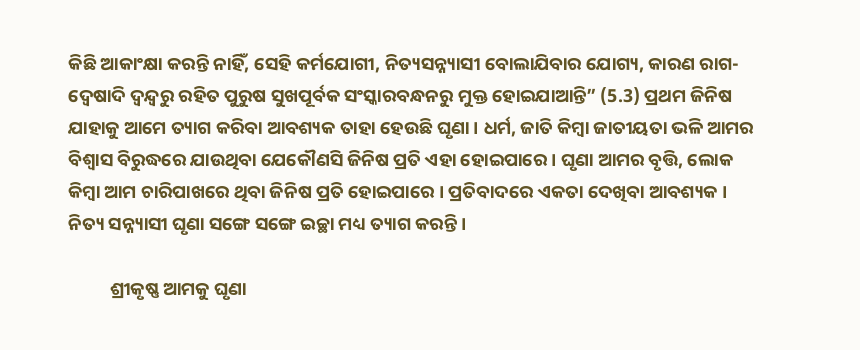କିଛି ଆକାଂକ୍ଷା କରନ୍ତି ନାହିଁ, ସେହି କର୍ମଯୋଗୀ, ନିତ୍ୟସନ୍ନ୍ୟାସୀ ବୋଲାଯିବାର ଯୋଗ୍ୟ, କାରଣ ରାଗ-ଦ୍ୱେଷାଦି ଦ୍ୱନ୍ଦ୍ୱରୁ ରହିତ ପୁରୁଷ ସୁଖପୂର୍ବକ ସଂସ୍କାରବନ୍ଧନରୁ ମୁକ୍ତ ହୋଇଯାଆନ୍ତି” (5.3) ପ୍ରଥମ ଜିନିଷ ଯାହାକୁ ଆମେ ତ୍ୟାଗ କରିବା ଆବଶ୍ୟକ ତାହା ହେଉଛି ଘୃଣା । ଧର୍ମ, ଜାତି କିମ୍ବା ଜାତୀୟତା ଭଳି ଆମର ବିଶ୍ୱାସ ବିରୁଦ୍ଧରେ ଯାଉଥିବା ଯେକୌଣସି ଜିନିଷ ପ୍ରତି ଏହା ହୋଇପାରେ । ଘୃଣା ଆମର ବୃତ୍ତି, ଲୋକ କିମ୍ବା ଆମ ଚାରିପାଖରେ ଥିବା ଜିନିଷ ପ୍ରତି ହୋଇପାରେ । ପ୍ରତିବାଦରେ ଏକତା ଦେଖିବା ଆବଶ୍ୟକ । ନିତ୍ୟ ସନ୍ନ୍ୟାସୀ ଘୃଣା ସଙ୍ଗେ ସଙ୍ଗେ ଇଚ୍ଛା ମଧ୍ୟ ତ୍ୟାଗ କରନ୍ତି ।

          ଶ୍ରୀକୃଷ୍ଣ ଆମକୁ ଘୃଣା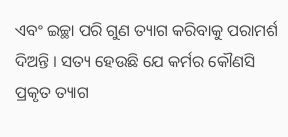ଏବଂ ଇଚ୍ଛା ପରି ଗୁଣ ତ୍ୟାଗ କରିବାକୁ ପରାମର୍ଶ ଦିଅନ୍ତି । ସତ୍ୟ ହେଉଛି ଯେ କର୍ମର କୌଣସି ପ୍ରକୃତ ତ୍ୟାଗ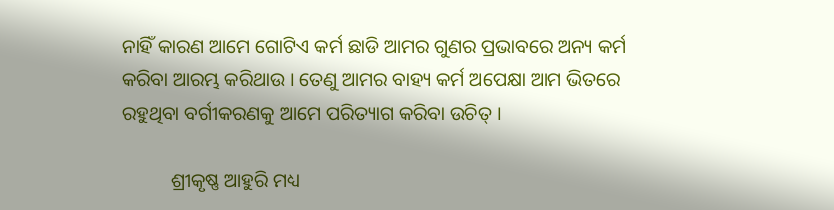ନାହିଁ କାରଣ ଆମେ ଗୋଟିଏ କର୍ମ ଛାଡି ଆମର ଗୁଣର ପ୍ରଭାବରେ ଅନ୍ୟ କର୍ମ କରିବା ଆରମ୍ଭ କରିଥାଉ । ତେଣୁ ଆମର ବାହ୍ୟ କର୍ମ ଅପେକ୍ଷା ଆମ ଭିତରେ ରହୁଥିବା ବର୍ଗୀକରଣକୁ ଆମେ ପରିତ୍ୟାଗ କରିବା ଉଚିତ୍‌ ।

          ଶ୍ରୀକୃଷ୍ଣ ଆହୁରି ମଧ୍ୟ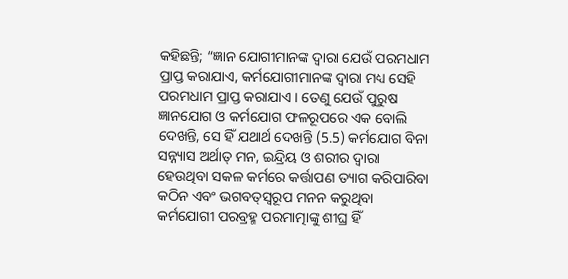କହିଛନ୍ତି; “ଜ୍ଞାନ ଯୋଗୀମାନଙ୍କ ଦ୍ୱାରା ଯେଉଁ ପରମଧାମ ପ୍ରାପ୍ତ କରାଯାଏ, କର୍ମଯୋଗୀମାନଙ୍କ ଦ୍ୱାରା ମଧ୍ୟ ସେହି ପରମଧାମ ପ୍ରାପ୍ତ କରାଯାଏ । ତେଣୁ ଯେଉଁ ପୁରୁଷ ଜ୍ଞାନଯୋଗ ଓ କର୍ମଯୋଗ ଫଳରୂପରେ ଏକ ବୋଲି ଦେଖନ୍ତି, ସେ ହିଁ ଯଥାର୍ଥ ଦେଖନ୍ତି (5.5) କର୍ମଯୋଗ ବିନା ସନ୍ନ୍ୟାସ ଅର୍ଥାତ୍‌ ମନ, ଇନ୍ଦ୍ରିୟ ଓ ଶରୀର ଦ୍ୱାରା ହେଉଥିବା ସକଳ କର୍ମରେ କର୍ତ୍ତାପଣ ତ୍ୟାଗ କରିପାରିବା କଠିନ ଏବଂ ଭଗବତ୍‌ସ୍ୱରୂପ ମନନ କରୁଥିବା କର୍ମଯୋଗୀ ପରବ୍ରହ୍ମ ପରମାତ୍ମାଙ୍କୁ ଶୀଘ୍ର ହିଁ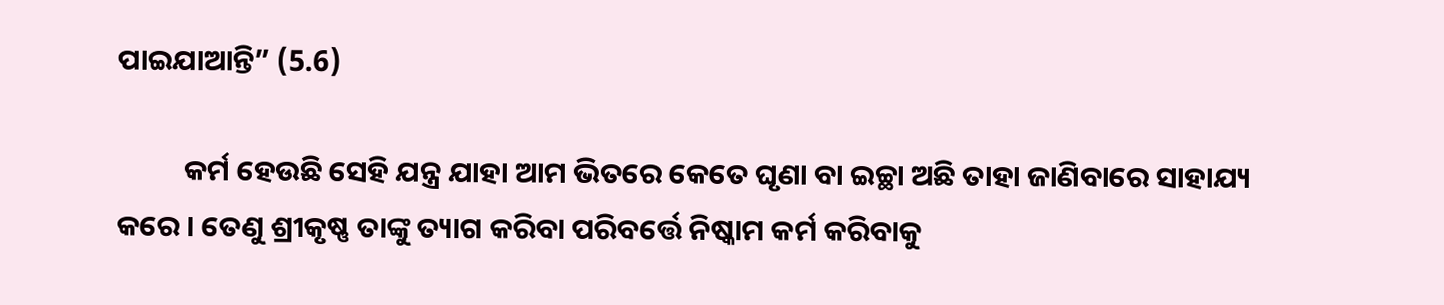ପାଇଯାଆନ୍ତି” (5.6)

          କର୍ମ ହେଉଛି ସେହି ଯନ୍ତ୍ର ଯାହା ଆମ ଭିତରେ କେତେ ଘୃଣା ବା ଇଚ୍ଛା ଅଛି ତାହା ଜାଣିବାରେ ସାହାଯ୍ୟ କରେ । ତେଣୁ ଶ୍ରୀକୃଷ୍ଣ ତାଙ୍କୁ ତ୍ୟାଗ କରିବା ପରିବର୍ତ୍ତେ ନିଷ୍କାମ କର୍ମ କରିବାକୁ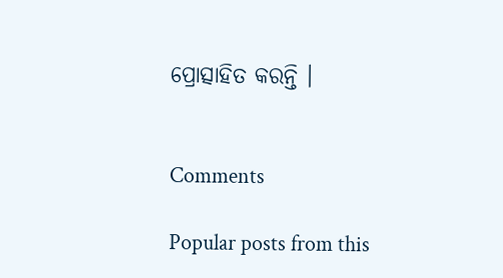ପ୍ରୋତ୍ସାହିତ କରନ୍ତି ।


Comments

Popular posts from this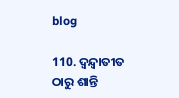blog

110. ଦ୍ୱନ୍ଦ୍ୱାତୀତ ଠାରୁ ଶାନ୍ତି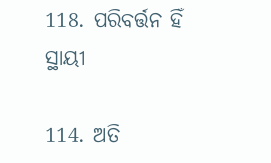118. ପରିବର୍ତ୍ତନ ହିଁ ସ୍ଥାୟୀ

114. ଅତି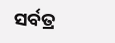ସର୍ବତ୍ର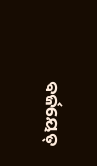ବର୍ଜୟେତ୍‌